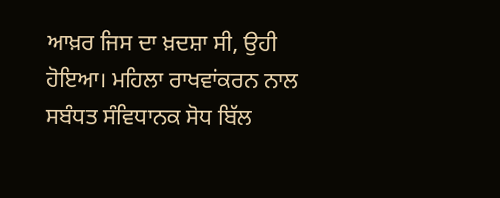ਆਖ਼ਰ ਜਿਸ ਦਾ ਖ਼ਦਸ਼ਾ ਸੀ, ਉਹੀ ਹੋਇਆ। ਮਹਿਲਾ ਰਾਖਵਾਂਕਰਨ ਨਾਲ ਸਬੰਧਤ ਸੰਵਿਧਾਨਕ ਸੋਧ ਬਿੱਲ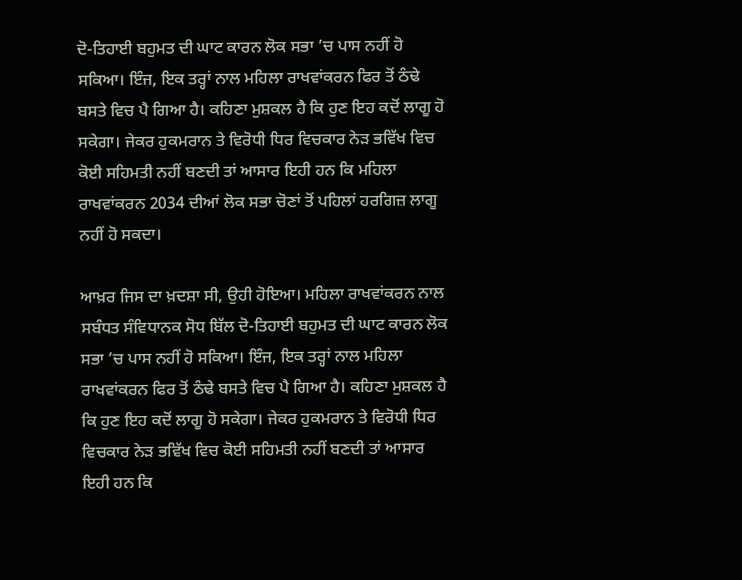ਦੋ-ਤਿਹਾਈ ਬਹੁਮਤ ਦੀ ਘਾਟ ਕਾਰਨ ਲੋਕ ਸਭਾ ’ਚ ਪਾਸ ਨਹੀਂ ਹੋ ਸਕਿਆ। ਇੰਜ, ਇਕ ਤਰ੍ਹਾਂ ਨਾਲ ਮਹਿਲਾ ਰਾਖਵਾਂਕਰਨ ਫਿਰ ਤੋਂ ਠੰਢੇ ਬਸਤੇ ਵਿਚ ਪੈ ਗਿਆ ਹੈ। ਕਹਿਣਾ ਮੁਸ਼ਕਲ ਹੈ ਕਿ ਹੁਣ ਇਹ ਕਦੋਂ ਲਾਗੂ ਹੋ ਸਕੇਗਾ। ਜੇਕਰ ਹੁਕਮਰਾਨ ਤੇ ਵਿਰੋਧੀ ਧਿਰ ਵਿਚਕਾਰ ਨੇੜ ਭਵਿੱਖ ਵਿਚ ਕੋਈ ਸਹਿਮਤੀ ਨਹੀਂ ਬਣਦੀ ਤਾਂ ਆਸਾਰ ਇਹੀ ਹਨ ਕਿ ਮਹਿਲਾ ਰਾਖਵਾਂਕਰਨ 2034 ਦੀਆਂ ਲੋਕ ਸਭਾ ਚੋਣਾਂ ਤੋਂ ਪਹਿਲਾਂ ਹਰਗਿਜ਼ ਲਾਗੂ ਨਹੀਂ ਹੋ ਸਕਦਾ।

ਆਖ਼ਰ ਜਿਸ ਦਾ ਖ਼ਦਸ਼ਾ ਸੀ, ਉਹੀ ਹੋਇਆ। ਮਹਿਲਾ ਰਾਖਵਾਂਕਰਨ ਨਾਲ ਸਬੰਧਤ ਸੰਵਿਧਾਨਕ ਸੋਧ ਬਿੱਲ ਦੋ-ਤਿਹਾਈ ਬਹੁਮਤ ਦੀ ਘਾਟ ਕਾਰਨ ਲੋਕ ਸਭਾ ’ਚ ਪਾਸ ਨਹੀਂ ਹੋ ਸਕਿਆ। ਇੰਜ, ਇਕ ਤਰ੍ਹਾਂ ਨਾਲ ਮਹਿਲਾ ਰਾਖਵਾਂਕਰਨ ਫਿਰ ਤੋਂ ਠੰਢੇ ਬਸਤੇ ਵਿਚ ਪੈ ਗਿਆ ਹੈ। ਕਹਿਣਾ ਮੁਸ਼ਕਲ ਹੈ ਕਿ ਹੁਣ ਇਹ ਕਦੋਂ ਲਾਗੂ ਹੋ ਸਕੇਗਾ। ਜੇਕਰ ਹੁਕਮਰਾਨ ਤੇ ਵਿਰੋਧੀ ਧਿਰ ਵਿਚਕਾਰ ਨੇੜ ਭਵਿੱਖ ਵਿਚ ਕੋਈ ਸਹਿਮਤੀ ਨਹੀਂ ਬਣਦੀ ਤਾਂ ਆਸਾਰ ਇਹੀ ਹਨ ਕਿ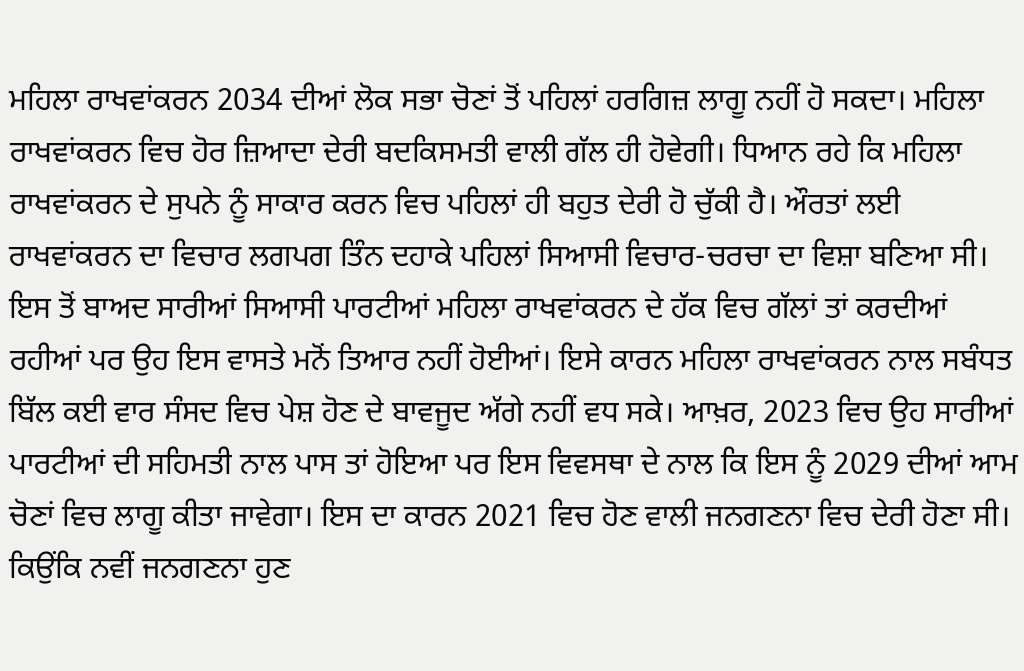ਮਹਿਲਾ ਰਾਖਵਾਂਕਰਨ 2034 ਦੀਆਂ ਲੋਕ ਸਭਾ ਚੋਣਾਂ ਤੋਂ ਪਹਿਲਾਂ ਹਰਗਿਜ਼ ਲਾਗੂ ਨਹੀਂ ਹੋ ਸਕਦਾ। ਮਹਿਲਾ ਰਾਖਵਾਂਕਰਨ ਵਿਚ ਹੋਰ ਜ਼ਿਆਦਾ ਦੇਰੀ ਬਦਕਿਸਮਤੀ ਵਾਲੀ ਗੱਲ ਹੀ ਹੋਵੇਗੀ। ਧਿਆਨ ਰਹੇ ਕਿ ਮਹਿਲਾ ਰਾਖਵਾਂਕਰਨ ਦੇ ਸੁਪਨੇ ਨੂੰ ਸਾਕਾਰ ਕਰਨ ਵਿਚ ਪਹਿਲਾਂ ਹੀ ਬਹੁਤ ਦੇਰੀ ਹੋ ਚੁੱਕੀ ਹੈ। ਔਰਤਾਂ ਲਈ ਰਾਖਵਾਂਕਰਨ ਦਾ ਵਿਚਾਰ ਲਗਪਗ ਤਿੰਨ ਦਹਾਕੇ ਪਹਿਲਾਂ ਸਿਆਸੀ ਵਿਚਾਰ-ਚਰਚਾ ਦਾ ਵਿਸ਼ਾ ਬਣਿਆ ਸੀ। ਇਸ ਤੋਂ ਬਾਅਦ ਸਾਰੀਆਂ ਸਿਆਸੀ ਪਾਰਟੀਆਂ ਮਹਿਲਾ ਰਾਖਵਾਂਕਰਨ ਦੇ ਹੱਕ ਵਿਚ ਗੱਲਾਂ ਤਾਂ ਕਰਦੀਆਂ ਰਹੀਆਂ ਪਰ ਉਹ ਇਸ ਵਾਸਤੇ ਮਨੋਂ ਤਿਆਰ ਨਹੀਂ ਹੋਈਆਂ। ਇਸੇ ਕਾਰਨ ਮਹਿਲਾ ਰਾਖਵਾਂਕਰਨ ਨਾਲ ਸਬੰਧਤ ਬਿੱਲ ਕਈ ਵਾਰ ਸੰਸਦ ਵਿਚ ਪੇਸ਼ ਹੋਣ ਦੇ ਬਾਵਜੂਦ ਅੱਗੇ ਨਹੀਂ ਵਧ ਸਕੇ। ਆਖ਼ਰ, 2023 ਵਿਚ ਉਹ ਸਾਰੀਆਂ ਪਾਰਟੀਆਂ ਦੀ ਸਹਿਮਤੀ ਨਾਲ ਪਾਸ ਤਾਂ ਹੋਇਆ ਪਰ ਇਸ ਵਿਵਸਥਾ ਦੇ ਨਾਲ ਕਿ ਇਸ ਨੂੰ 2029 ਦੀਆਂ ਆਮ ਚੋਣਾਂ ਵਿਚ ਲਾਗੂ ਕੀਤਾ ਜਾਵੇਗਾ। ਇਸ ਦਾ ਕਾਰਨ 2021 ਵਿਚ ਹੋਣ ਵਾਲੀ ਜਨਗਣਨਾ ਵਿਚ ਦੇਰੀ ਹੋਣਾ ਸੀ। ਕਿਉਂਕਿ ਨਵੀਂ ਜਨਗਣਨਾ ਹੁਣ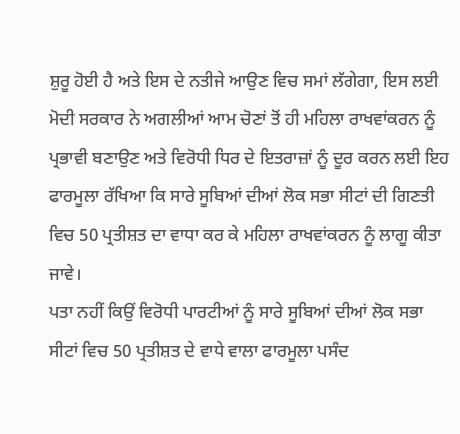ਸ਼ੁਰੂ ਹੋਈ ਹੈ ਅਤੇ ਇਸ ਦੇ ਨਤੀਜੇ ਆਉਣ ਵਿਚ ਸਮਾਂ ਲੱਗੇਗਾ, ਇਸ ਲਈ ਮੋਦੀ ਸਰਕਾਰ ਨੇ ਅਗਲੀਆਂ ਆਮ ਚੋਣਾਂ ਤੋਂ ਹੀ ਮਹਿਲਾ ਰਾਖਵਾਂਕਰਨ ਨੂੰ ਪ੍ਰਭਾਵੀ ਬਣਾਉਣ ਅਤੇ ਵਿਰੋਧੀ ਧਿਰ ਦੇ ਇਤਰਾਜ਼ਾਂ ਨੂੰ ਦੂਰ ਕਰਨ ਲਈ ਇਹ ਫਾਰਮੂਲਾ ਰੱਖਿਆ ਕਿ ਸਾਰੇ ਸੂਬਿਆਂ ਦੀਆਂ ਲੋਕ ਸਭਾ ਸੀਟਾਂ ਦੀ ਗਿਣਤੀ ਵਿਚ 50 ਪ੍ਰਤੀਸ਼ਤ ਦਾ ਵਾਧਾ ਕਰ ਕੇ ਮਹਿਲਾ ਰਾਖਵਾਂਕਰਨ ਨੂੰ ਲਾਗੂ ਕੀਤਾ ਜਾਵੇ।
ਪਤਾ ਨਹੀਂ ਕਿਉਂ ਵਿਰੋਧੀ ਪਾਰਟੀਆਂ ਨੂੰ ਸਾਰੇ ਸੂਬਿਆਂ ਦੀਆਂ ਲੋਕ ਸਭਾ ਸੀਟਾਂ ਵਿਚ 50 ਪ੍ਰਤੀਸ਼ਤ ਦੇ ਵਾਧੇ ਵਾਲਾ ਫਾਰਮੂਲਾ ਪਸੰਦ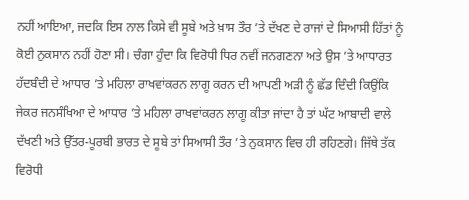ਨਹੀਂ ਆਇਆ, ਜਦਕਿ ਇਸ ਨਾਲ ਕਿਸੇ ਵੀ ਸੂਬੇ ਅਤੇ ਖ਼ਾਸ ਤੌਰ ’ਤੇ ਦੱਖਣ ਦੇ ਰਾਜਾਂ ਦੇ ਸਿਆਸੀ ਹਿੱਤਾਂ ਨੂੰ ਕੋਈ ਨੁਕਸਾਨ ਨਹੀਂ ਹੋਣਾ ਸੀ। ਚੰਗਾ ਹੁੰਦਾ ਕਿ ਵਿਰੋਧੀ ਧਿਰ ਨਵੀਂ ਜਨਗਣਨਾ ਅਤੇ ਉਸ ’ਤੇ ਆਧਾਰਤ ਹੱਦਬੰਦੀ ਦੇ ਆਧਾਰ ’ਤੇ ਮਹਿਲਾ ਰਾਖਵਾਂਕਰਨ ਲਾਗੂ ਕਰਨ ਦੀ ਆਪਣੀ ਅੜੀ ਨੂੰ ਛੱਡ ਦਿੰਦੀ ਕਿਉਂਕਿ ਜੇਕਰ ਜਨਸੰਖਿਆ ਦੇ ਆਧਾਰ ’ਤੇ ਮਹਿਲਾ ਰਾਖਵਾਂਕਰਨ ਲਾਗੂ ਕੀਤਾ ਜਾਂਦਾ ਹੈ ਤਾਂ ਘੱਟ ਆਬਾਦੀ ਵਾਲੇ ਦੱਖਣੀ ਅਤੇ ਉੱਤਰ-ਪੂਰਬੀ ਭਾਰਤ ਦੇ ਸੂਬੇ ਤਾਂ ਸਿਆਸੀ ਤੌਰ ’ਤੇ ਨੁਕਸਾਨ ਵਿਚ ਹੀ ਰਹਿਣਗੇ। ਜਿੱਥੇ ਤੱਕ ਵਿਰੋਧੀ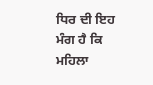ਧਿਰ ਦੀ ਇਹ ਮੰਗ ਹੈ ਕਿ ਮਹਿਲਾ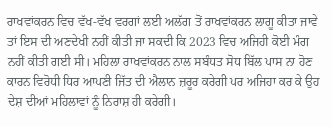ਰਾਖਵਾਂਕਰਨ ਵਿਚ ਵੱਖ-ਵੱਖ ਵਰਗਾਂ ਲਈ ਅਲੱਗ ਤੋਂ ਰਾਖਵਾਂਕਰਨ ਲਾਗੂ ਕੀਤਾ ਜਾਵੇ ਤਾਂ ਇਸ ਦੀ ਅਣਦੇਖੀ ਨਹੀਂ ਕੀਤੀ ਜਾ ਸਕਦੀ ਕਿ 2023 ਵਿਚ ਅਜਿਹੀ ਕੋਈ ਮੰਗ ਨਹੀਂ ਕੀਤੀ ਗਈ ਸੀ। ਮਹਿਲਾ ਰਾਖਵਾਂਕਰਨ ਨਾਲ ਸਬੰਧਤ ਸੋਧ ਬਿੱਲ ਪਾਸ ਨਾ ਹੋਣ ਕਾਰਨ ਵਿਰੋਧੀ ਧਿਰ ਆਪਣੀ ਜਿੱਤ ਦੀ ਐਲਾਨ ਜ਼ਰੂਰ ਕਰੇਗੀ ਪਰ ਅਜਿਹਾ ਕਰ ਕੇ ਉਹ ਦੇਸ਼ ਦੀਆਂ ਮਹਿਲਾਵਾਂ ਨੂੰ ਨਿਰਾਸ਼ ਹੀ ਕਰੇਗੀ।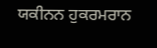ਯਕੀਨਨ ਹੁਕਰਮਰਾਨ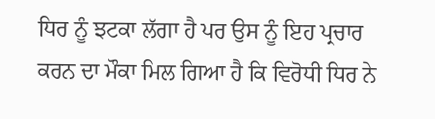ਧਿਰ ਨੂੰ ਝਟਕਾ ਲੱਗਾ ਹੈ ਪਰ ਉਸ ਨੂੰ ਇਹ ਪ੍ਰਚਾਰ ਕਰਨ ਦਾ ਮੌਕਾ ਮਿਲ ਗਿਆ ਹੈ ਕਿ ਵਿਰੋਧੀ ਧਿਰ ਨੇ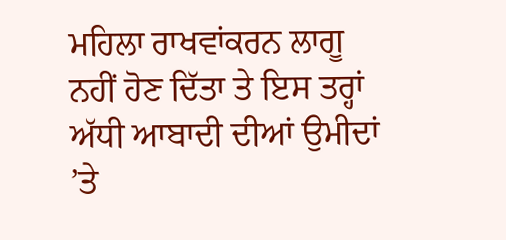ਮਹਿਲਾ ਰਾਖਵਾਂਕਰਨ ਲਾਗੂ ਨਹੀਂ ਹੋਣ ਦਿੱਤਾ ਤੇ ਇਸ ਤਰ੍ਹਾਂ ਅੱਧੀ ਆਬਾਦੀ ਦੀਆਂ ਉਮੀਦਾਂ ’ਤੇ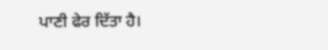ਪਾਣੀ ਫੇਰ ਦਿੱਤਾ ਹੈ।